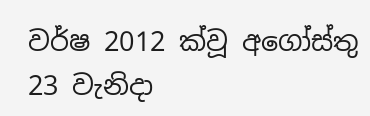වර්ෂ 2012 ක්වූ අගෝස්තු 23 වැනිදා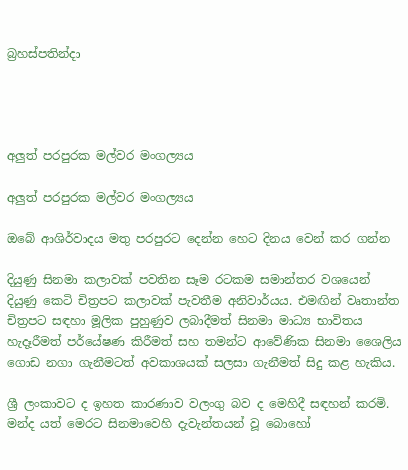බ්‍රහස්පතින්දා




අලුත් පරපුරක මල්වර මංගල්‍යය

අලුත් පරපුරක මල්වර මංගල්‍යය

ඔබේ ආශිර්වාදය මතු පරපුරට දෙන්න හෙට දිනය වෙන් කර ගන්න

දියුණු සිනමා කලාවක් පවතින සෑම රටකම සමාන්තර වශයෙන් දියුණු කෙටි චිත්‍රපට කලාවක් පැවතීම අනිවාර්යය. එමඟින් වෘතාන්ත චිත්‍රපට සඳහා මූලික පුහුණුව ලබාදීමත් සිනමා මාධ්‍ය භාවිතය හැදෑරීමත් පර්යේෂණ කිරීමත් සහ තමන්ට ආවේණික සිනමා ශෛලිය ගොඩ නගා ගැනීමටත් අවකාශයක් සලසා ගැනීමත් සිදු කළ හැකිය.

ශ්‍රී ලංකාවට ද ඉහත කාරණාව වලංගු බව ද මෙහිදී සඳහන් කරමි. මන්ද යත් මෙරට සිනමාවෙහි දැවැන්තයන් වූ බොහෝ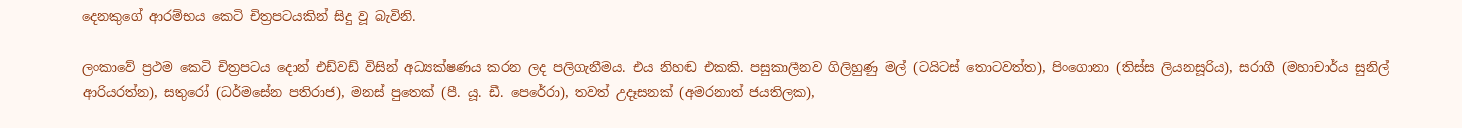දෙනකුගේ ආරම්භය කෙටි චිත්‍රපටයකින් සිදු වූ බැවිනි.

ලංකාවේ ප්‍රථම කෙටි චිත්‍රපටය දොන් එඩ්වඩ් විසින් අධ්‍යක්ෂණය කරන ලද පලිගැනීමය. එය නිහඬ එකකි. පසුකාලීනව ගිලිහුණු මල් (ටයිටස් තොටවත්ත), පිංගොනා (තිස්ස ලියනසූරිය), සරාගී (මහාචාර්ය සුනිල් ආරියරත්න), සතුරෝ (ධර්මසේන පතිරාජ), මනස් පුතෙක් (පී. යූ. ඩී. පෙරේරා), තවත් උදෑසනක් (අමරනාත් ජයතිලක),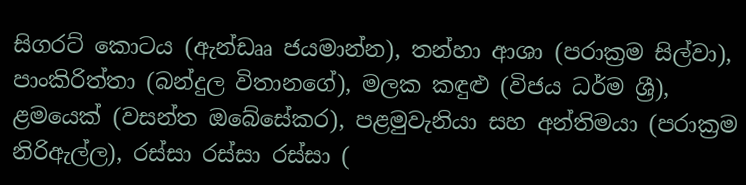සිගරට් කොටය (ඇන්ඩෲ ජයමාන්න), තන්හා ආශා (පරාක්‍රම සිල්වා), පාංකිරිත්තා (බන්දුල විතානගේ), මලක කඳුළු (විජය ධර්ම ශ්‍රී), ළමයෙක් (වසන්ත ඔබේසේකර), පළමුවැනියා සහ අන්තිමයා (පරාක්‍රම නිරිඇල්ල), රස්සා රස්සා රස්සා (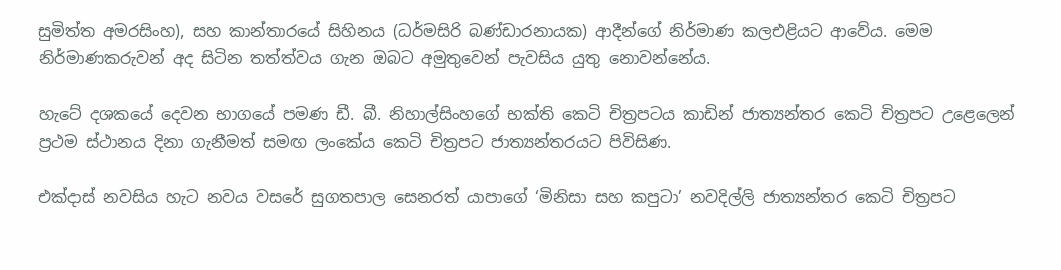සුමිත්ත අමරසිංහ), සහ කාන්තාරයේ සිහිනය (ධර්මසිරි බණ්ඩාරනායක) ආදීන්ගේ නිර්මාණ කලඑළියට ආවේය. මෙම නිර්මාණකරුවන් අද සිටින තත්ත්වය ගැන ඔබට අමුතුවෙන් පැවසිය යුතු නොවන්නේය.

හැටේ දශකයේ දෙවන භාගයේ පමණ ඩී. බී. නිහාල්සිංහගේ භක්ති කෙටි චිත්‍රපටය කාඩින් ජාත්‍යන්තර කෙටි චිත්‍රපට උළෙලෙන් ප්‍රථම ස්ථානය දිනා ගැනීමත් සමඟ ලංකේය කෙටි චිත්‍රපට ජාත්‍යන්තරයට පිවිසිණ.

එක්දාස් නවසිය හැට නවය වසරේ සුගතපාල සෙනරත් යාපාගේ ‘මිනිසා සහ කපුටා’ නවදිල්ලි ජාත්‍යන්තර කෙටි චිත්‍රපට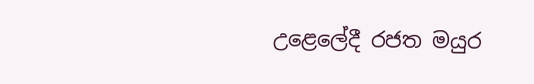උළෙලේදී රජත මයුර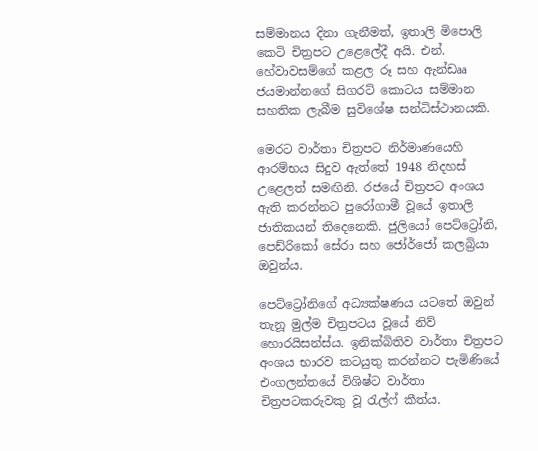සම්මානය දිනා ගැනීමත්, ඉතාලි මිපොලි කෙටි චිත්‍රපට උළෙලේදී අයි. එන්. හේවාවසම්ගේ කළල රූ සහ ඇන්ඩෲ ජයමාන්නගේ සිගරට් කොටය සම්මාන සහතික ලැබීම සුවිශේෂ සන්ධිස්ථානයකි.

මෙරට වාර්තා චිත්‍රපට නිර්මාණයෙහි ආරම්භය සිදුව ඇත්තේ 1948 නිදහස් උළෙලත් සමඟිනි. රජයේ චිත්‍රපට අංශය ඇති කරන්නට පුරෝගාමී වූයේ ඉතාලි ජාතිකයන් තිදෙනෙකි. ජුලියෝ පෙට්ට්‍රෝනි, පෙඩ්රිකෝ සේරා සහ ජෝර්ජෝ කලබ්‍රියා ඔවුන්ය.

පෙට්ට්‍රෝනිගේ අධ්‍යක්ෂණය යටතේ ඔවුන් තැනූ මුල්ම චිත්‍රපටය වූයේ නිව් හොරයිසන්ස්ය. ඉනික්බිතිව වාර්තා චිත්‍රපට අංශය භාරව කටයුතු කරන්නට පැමිණියේ එංගලන්තයේ විශිෂ්ට වාර්තා චිත්‍රපටකරුවකු වූ රැල්ෆ් කීත්ය.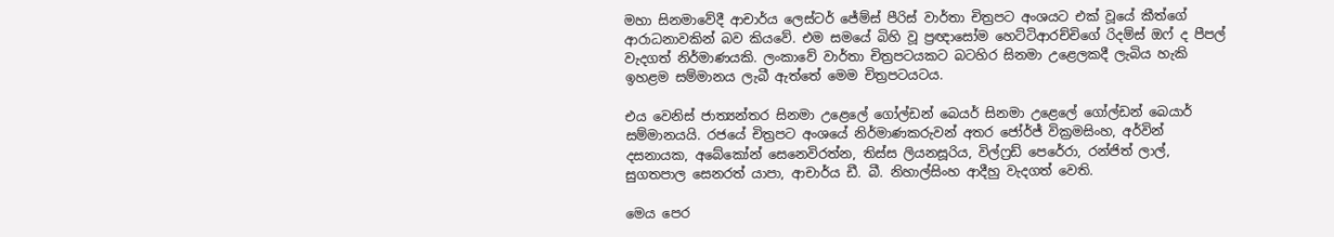මහා සිනමාවේදී ආචාර්ය ලෙස්ටර් ජේම්ස් පීරිස් වාර්තා චිත්‍රපට අංශයට එක් වූයේ කීත්ගේ ආරාධනාවකින් බව කියවේ. එම සමයේ බිහි වූ ප්‍රඥාසෝම හෙට්ටිආරච්චිගේ රිදම්ස් ඔෆ් ද පීපල් වැදගත් නිර්මාණයකි. ලංකාවේ වාර්තා චිත්‍රපටයකට බටහිර සිනමා උළෙලකදී ලැබිය හැකි ඉහළම සම්මානය ලැබී ඇත්තේ මෙම චිත්‍රපටයටය.

එය වෙනිස් ජාත්‍යන්තර සිනමා උළෙලේ ගෝල්ඩන් බෙයර් සිනමා උළෙලේ ගෝල්ඩන් බෙයාර් සම්මානයයි. රජයේ චිත්‍රපට අංශයේ නිර්මාණකරුවන් අතර ජෝර්ජ් වික්‍රමසිංහ, අර්වින් දසනායක, අබේකෝන් සෙනෙවිරත්න, තිස්ස ලියනසූරිය, විල්ෆ්‍රඩ් පෙරේරා, රන්ජිත් ලාල්, සුගතපාල සෙනරත් යාපා, ආචාර්ය ඩී. බී. නිහාල්සිංහ ආදීහු වැදගත් වෙති.

මෙය පෙර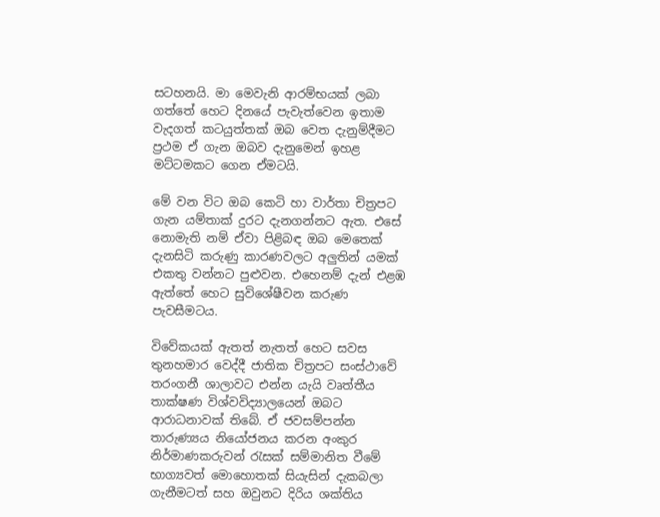සටහනයි. මා මෙවැනි ආරම්භයක් ලබා ගත්තේ හෙට දිනයේ පැවැත්වෙන ඉතාම වැදගත් කටයුත්තක් ඔබ වෙත දැනුම්දීමට ප්‍රථම ඒ ගැන ඔබව දැනුමෙන් ඉහළ මට්ටමකට ගෙන ඒමටයි.

මේ වන විට ඔබ කෙටි හා වාර්තා චිත්‍රපට ගැන යම්තාක් දුරට දැනගන්නට ඇත. එසේ නොමැති නම් ඒවා පිළිබඳ ඔබ මෙතෙක් දැනසිටි කරුණු කාරණවලට අලුතින් යමක් එකතු වන්නට පුළුවන. එහෙනම් දැන් එළඹ ඇත්තේ හෙට සුවිශේෂීවන කරුණ පැවසීමටය.

විවේකයක් ඇතත් නැතත් හෙට සවස තුනහමාර වෙද්දී ජාතික චිත්‍රපට සංස්ථාවේ තරංගනී ශාලාවට එන්න යැයි වෘත්තීය තාක්ෂණ විශ්වවිද්‍යාලයෙන් ඔබට ආරාධනාවක් තිබේ. ඒ ජවසම්පන්න තාරුණ්‍යය නියෝජනය කරන අංකුර නිර්මාණකරුවන් රැසක් සම්මානිත වීමේ භාග්‍යවත් මොහොතක් සියැසින් දැකබලා ගැනීමටත් සහ ඔවුනට දිරිය ශක්තිය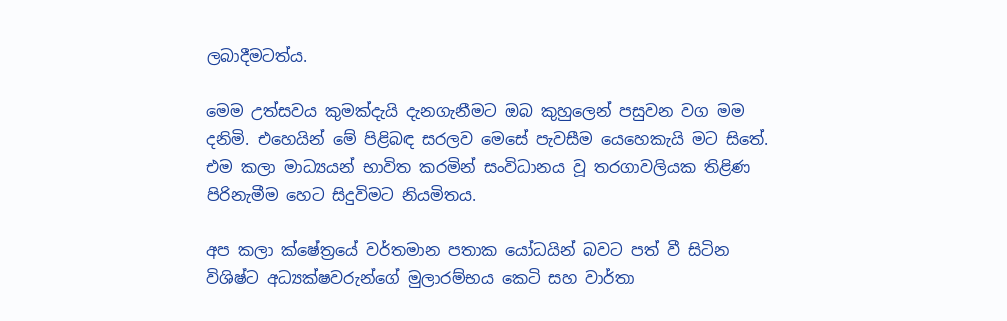ලබාදීමටත්ය.

මෙම උත්සවය කුමක්දැයි දැනගැනීමට ඔබ කුහුලෙන් පසුවන වග මම දනිමි. එහෙයින් මේ පිළිබඳ සරලව මෙසේ පැවසීම යෙහෙකැයි මට සිතේ. එම කලා මාධ්‍යයන් භාවිත කරමින් සංවිධානය වූ තරගාවලියක තිළිණ පිරිනැමීම හෙට සිදුවිමට නියමිතය.

අප කලා ක්ෂේත්‍රයේ වර්තමාන පතාක යෝධයින් බවට පත් වී සිටින විශිෂ්ට අධ්‍යක්ෂවරුන්ගේ මුලාරම්භය කෙටි සහ වාර්තා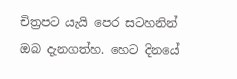චිත්‍රපට යැයි පෙර සටහනින් ඔබ දැනගත්හ. හෙට දිනයේ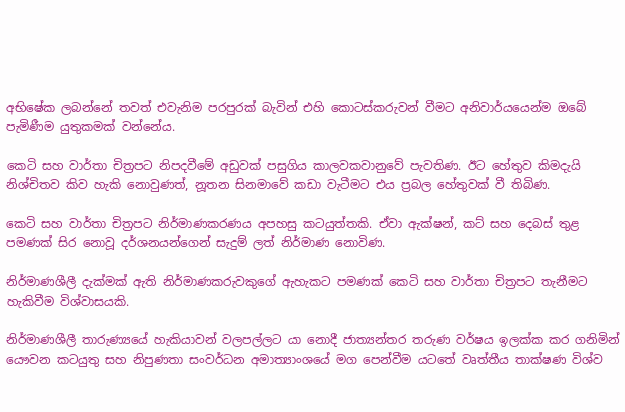අභිෂේක ලබන්නේ තවත් එවැනිම පරපුරක් බැවින් එහි කොටස්කරුවන් වීමට අනිවාර්යයෙන්ම ඔබේ පැමිණීම යුතුකමක් වන්නේය.

කෙටි සහ වාර්තා චිත්‍රපට නිපදවීමේ අඩුවක් පසුගිය කාලවකවානුවේ පැවතිණ. ඊට හේතුව කිමදැයි නිශ්චිතව කිව හැකි නොවුණත්, නූතන සිනමාවේ කඩා වැටීමට එය ප්‍රබල හේතුවක් වී තිබිණ.

කෙටි සහ වාර්තා චිත්‍රපට නිර්මාණකරණය අපහසු කටයුත්තකි. ඒවා ඇක්ෂන්, කට් සහ දෙබස් තුළ පමණක් සිර නොවූ දර්ශනයන්ගෙන් සැදුම් ලත් නිර්මාණ නොවිණ.

නිර්මාණශීලී දැක්මක් ඇති නිර්මාණකරුවකුගේ ඇහැකට පමණක් කෙටි සහ වාර්තා චිත්‍රපට තැනීමට හැකිවීම විශ්වාසයකි.

නිර්මාණශීලී තාරුණ්‍යයේ හැකියාවන් වලපල්ලට යා නොදී ජාත්‍යන්තර තරුණ වර්ෂය ඉලක්ක කර ගනිමින් යෞවන කටයුතු සහ නිපුණතා සංවර්ධන අමාත්‍යාංශයේ මග පෙන්වීම යටතේ වෘත්තීය තාක්ෂණ විශ්ව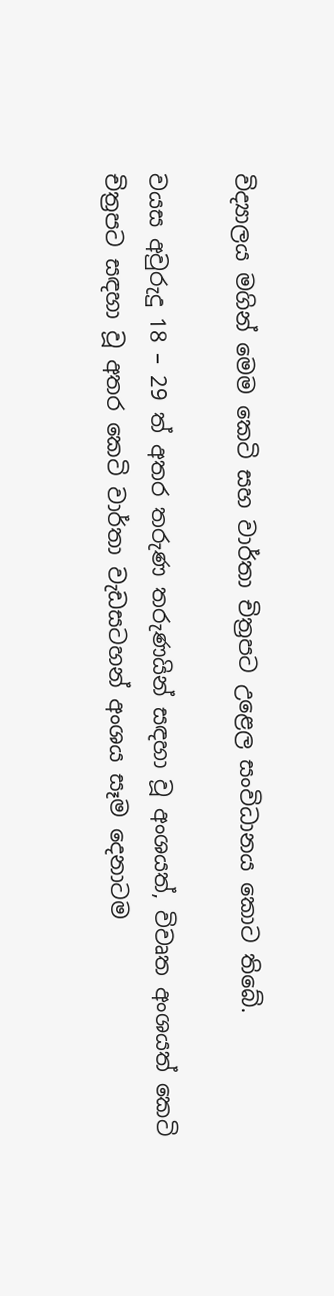විද්‍යාලය මගින් මෙම කෙටි සහ වාර්තා චිත්‍රපට උළෙල සංවිධානය කොට තිබේ.

වයස අවුරුදු 18 – 29 ත් අතර තරුණ තරුණයින් සඳහා වූ අංශයත්, විවෘත අංශයත් කෙටි චිත්‍රපට සඳහා වූ අතර කෙටි වාර්තා වැඩසටහන් අංශය සෑම දෙනාටම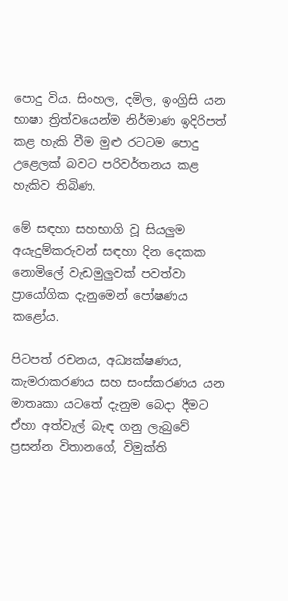පොදු විය. සිංහල, දමිල, ඉංග්‍රිසි යන භාෂා ත්‍රිත්වයෙන්ම නිර්මාණ ඉදිරිපත් කළ හැකි වීම මුළු රටටම පොදු උළෙලක් බවට පරිවර්තනය කළ හැකිව තිබිණ.

මේ සඳහා සහභාගි වූ සියලුම අයැදුම්කරුවන් සඳහා දින දෙකක නොමිලේ වැඩමුලුවක් පවත්වා ප්‍රායෝගික දැනුමෙන් පෝෂණය කළෝය.

පිටපත් රචනය, අධ්‍යක්ෂණය, කැමරාකරණය සහ සංස්කරණය යන මාතෘකා යටතේ දැනුම බෙදා දීමට ඒහා අත්වැල් බැඳ ගනු ලැබුවේ ප්‍රසන්න විතානගේ, විමුක්ති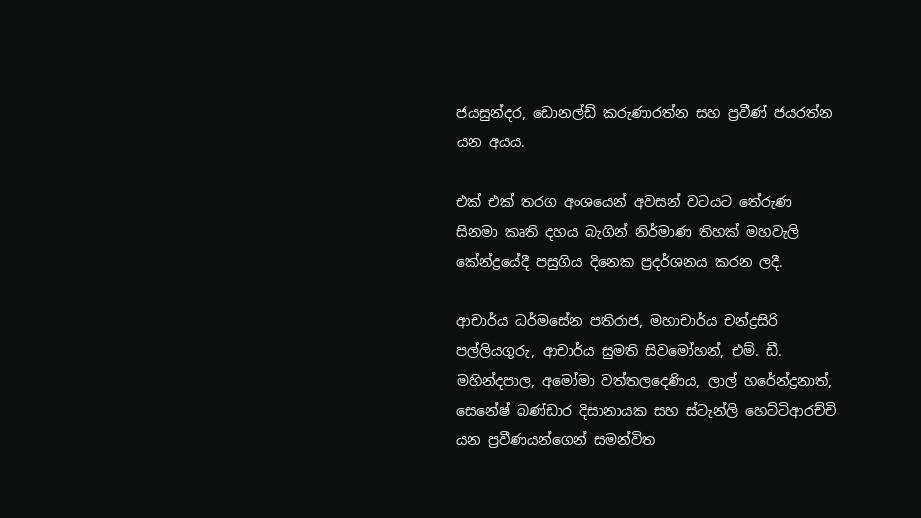ජයසුන්දර, ඩොනල්ඩ් කරුණාරත්න සහ ප්‍රවීණ් ජයරත්න යන අයය.

එක් එක් තරග අංශයෙන් අවසන් වටයට තේරුණ සිනමා කෘති දහය බැගින් නිර්මාණ තිහක් මහවැලි කේන්ද්‍රයේදී පසුගිය දිනෙක ප්‍රදර්ශනය කරන ලදී.

ආචාර්ය ධර්මසේන පතිරාජ, මහාචාර්ය චන්ද්‍රසිරි පල්ලියගුරු, ආචාර්ය සුමති සිවමෝහන්, එම්. ඩී. මහින්දපාල, අමෝමා වත්තලදෙණිය, ලාල් හරේන්ද්‍රනාත්, සෙනේෂ් බණ්ඩාර දිසානායක සහ ස්ටැන්ලි හෙට්ටිආරච්චි යන ප්‍රවීණයන්ගෙන් සමන්විත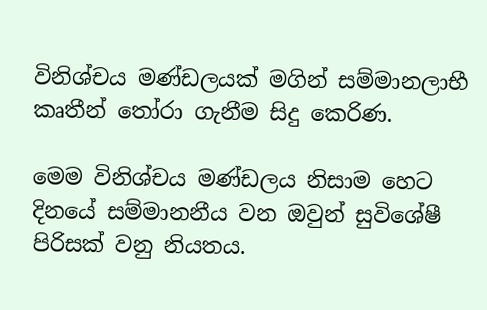විනිශ්චය මණ්ඩලයක් මගින් සම්මානලාභී කෘතීන් තෝරා ගැනීම සිදු කෙරිණ.

මෙම විනිශ්චය මණ්ඩලය නිසාම හෙට දිනයේ සම්මානනීය වන ඔවුන් සුවිශේෂී පිරිසක් වනු නියතය.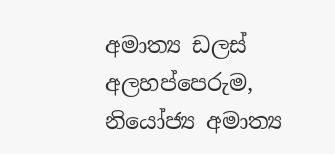අමාත්‍ය ඩලස් අලහප්පෙරුම, නියෝජ්‍ය අමාත්‍ය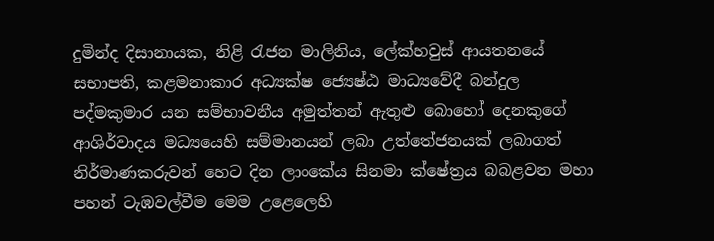දුමින්ද දිසානායක, නිළි රැජන මාලිනිය, ලේක්හවුස් ආයතනයේ සභාපති, කළමනාකාර අධ්‍යක්ෂ ජ්‍යෙෂ්ඨ මාධ්‍යවේදී බන්දුල පද්මකුමාර යන සම්භාවනීය අමුත්තන් ඇතුළු බොහෝ දෙනකුගේ ආශිර්වාදය මධ්‍යයෙහි සම්මානයන් ලබා උත්තේජනයක් ලබාගත් නිර්මාණකරුවන් හෙට දින ලාංකේය සිනමා ක්ෂේත්‍රය බබළවන මහා පහන් ටැඹවල්වීම මෙම උළෙලෙහි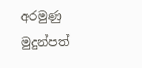අරමුණු මුදුන්පත්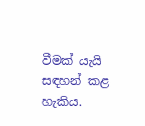වීමක් යැයි සඳහන් කළ හැකිය.